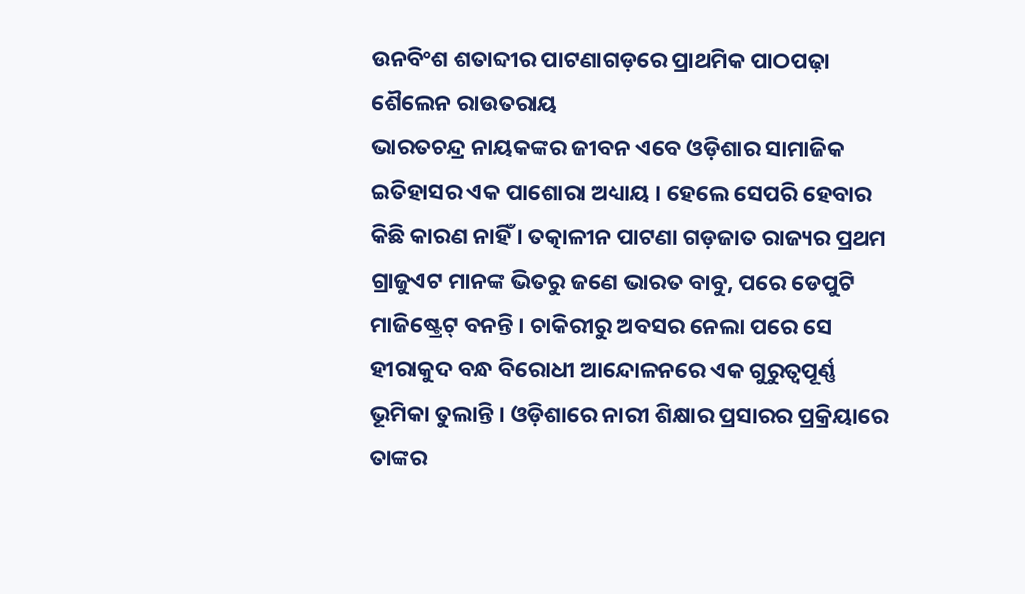ଉନବିଂଶ ଶତାବ୍ଦୀର ପାଟଣାଗଡ଼ରେ ପ୍ରାଥମିକ ପାଠପଢ଼ା
ଶୈଲେନ ରାଉତରାୟ
ଭାରତଚନ୍ଦ୍ର ନାୟକଙ୍କର ଜୀବନ ଏବେ ଓଡ଼ିଶାର ସାମାଜିକ ଇତିହାସର ଏକ ପାଶୋରା ଅଧ୍ୟାୟ । ହେଲେ ସେପରି ହେବାର କିଛି କାରଣ ନାହିଁ । ତତ୍କାଳୀନ ପାଟଣା ଗଡ଼ଜାତ ରାଜ୍ୟର ପ୍ରଥମ ଗ୍ରାଜୁଏଟ ମାନଙ୍କ ଭିତରୁ ଜଣେ ଭାରତ ବାବୁ, ପରେ ଡେପୁଟି ମାଜିଷ୍ଟ୍ରେଟ୍ ବନନ୍ତି । ଚାକିରୀରୁ ଅବସର ନେଲା ପରେ ସେ ହୀରାକୁଦ ବନ୍ଧ ବିରୋଧୀ ଆନ୍ଦୋଳନରେ ଏକ ଗୁରୁତ୍ୱପୂର୍ଣ୍ଣ ଭୂମିକା ତୁଲାନ୍ତି । ଓଡ଼ିଶାରେ ନାରୀ ଶିକ୍ଷାର ପ୍ରସାରର ପ୍ରକ୍ରିୟାରେ ତାଙ୍କର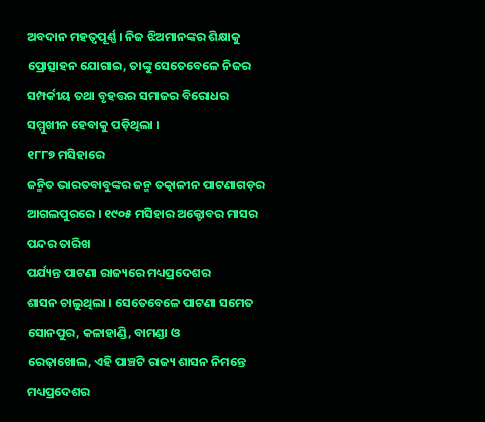ଅବଦାନ ମହତ୍ୱପୂର୍ଣ୍ଣ । ନିଜ ଝିଅମାନଙ୍କର ଶିକ୍ଷାକୁ ପ୍ରୋତ୍ସାହନ ଯୋଗାଇ, ତାଙ୍କୁ ସେତେବେଳେ ନିଜର ସମ୍ପର୍କୀୟ ତଥା ବୃହତ୍ତର ସମାଜର ବିରୋଧର ସମ୍ମୁଖୀନ ହେବାକୁ ପଡ଼ିଥିଲା ।
୧୮୮୭ ମସିହାରେ
ଜନ୍ମିତ ଭାରତବାବୁଙ୍କର ଜନ୍ମ ତତ୍କାଳୀନ ପାଟଣାଗଡ଼ର ଆଗଲପୁରରେ । ୧୯୦୫ ମସିହାର ଅକ୍ଟୋବର ମାସର ପନ୍ଦର ତାରିଖ
ପର୍ଯ୍ୟନ୍ତ ପାଟଣା ରାଜ୍ୟରେ ମଧ୍ୟପ୍ରଦେଶର
ଶାସନ ଚାଲୁଥିଲା । ସେତେବେଳେ ପାଟଣା ସମେତ
ସୋନପୁର, କଳାହାଣ୍ଡି, ବାମଣ୍ଡା ଓ
ରେଢ଼ାଖୋଲ, ଏହି ପାଞ୍ଚଟି ରାଜ୍ୟ ଶାସନ ନିମନ୍ତେ ମଧ୍ୟପ୍ରଦେଶର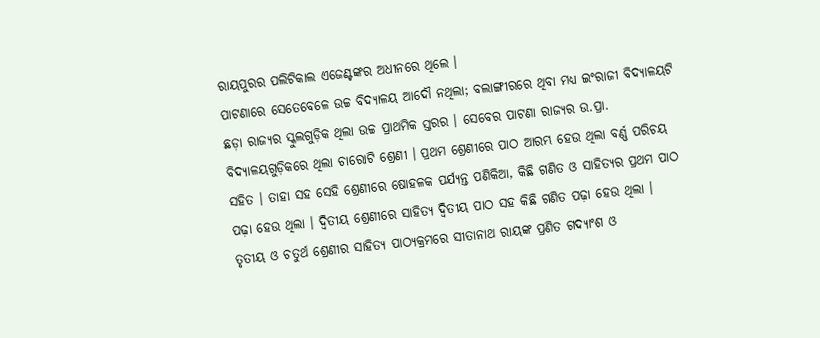ରାୟପୁରର ପଲିଟିକାଲ ଏଜେଣ୍ଟଙ୍କର ଅଧୀନରେ ଥିଲେ ।
ପାଟଣାରେ ସେତେବେଳେ ଉଚ୍ଚ ବିଦ୍ୟାଳୟ ଆଦୌ ନଥିଲା; ବଲାଙ୍ଗୀରରେ ଥିବା ମଧ୍ୟ ଇଂରାଜୀ ବିଦ୍ୟାଳୟଟି ଛଡ଼ା ରାଜ୍ୟର ସ୍କୁଲଗୁଡ଼ିକ ଥିଲା ଉଚ୍ଚ ପ୍ରାଥମିକ ସ୍ତରର । ସେବେର ପାଟଣା ରାଜ୍ୟର ଉ.ପ୍ରା. ବିଦ୍ୟାଳୟଗୁଡ଼ିକରେ ଥିଲା ଚାରୋଟି ଶ୍ରେଣୀ । ପ୍ରଥମ ଶ୍ରେଣୀରେ ପାଠ ଆରମ୍ଭ ହେଉ ଥିଲା ବର୍ଣ୍ଣ ପରିଚୟ ସହିତ । ତାହା ସହ ସେହି ଶ୍ରେଣୀରେ ଷୋହଳକ ପର୍ଯ୍ୟନ୍ତ ପଣିକିଆ, କିଛି ଗଣିତ ଓ ସାହିତ୍ୟର ପ୍ରଥମ ପାଠ ପଢ଼ା ହେଉ ଥିଲା । ଦ୍ୱିତୀୟ ଶ୍ରେଣୀରେ ସାହିତ୍ୟ ଦ୍ୱିତୀୟ ପାଠ ସହ କିଛି ଗଣିତ ପଢ଼ା ହେଉ ଥିଲା ।
ତୃତୀୟ ଓ ଚତୁର୍ଥ ଶ୍ରେଣୀର ସାହିତ୍ୟ ପାଠ୍ୟକ୍ରମରେ ସୀତାନାଥ ରାୟଙ୍କ ପ୍ରଣିତ ଗଦ୍ୟାଂଶ ଓ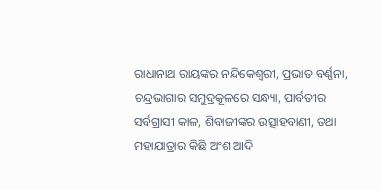ରାଧାନାଥ ରାୟଙ୍କର ନନ୍ଦିକେଶ୍ୱରୀ, ପ୍ରଭାତ ବର୍ଣ୍ଣନା, ଚନ୍ଦ୍ରଭାଗାର ସମୁଦ୍ରକୂଳରେ ସନ୍ଧ୍ୟା, ପାର୍ବତୀର ସର୍ବଗ୍ରାସୀ କାଳ, ଶିବାଜୀଙ୍କର ଉତ୍ସାହବାଣୀ, ତଥା ମହାଯାତ୍ରାର କିଛି ଅଂଶ ଆଦି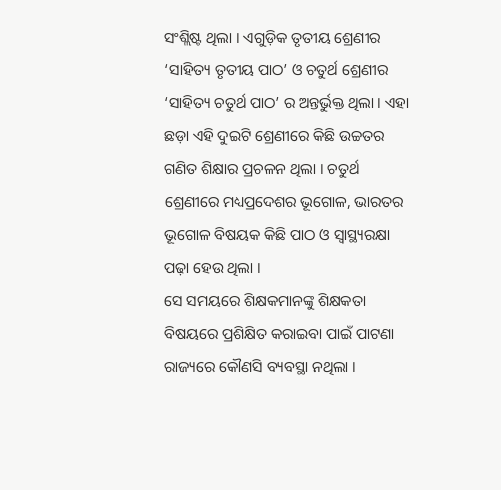ସଂଶ୍ଲିଷ୍ଟ ଥିଲା । ଏଗୁଡ଼ିକ ତୃତୀୟ ଶ୍ରେଣୀର ‘ସାହିତ୍ୟ ତୃତୀୟ ପାଠ’ ଓ ଚତୁର୍ଥ ଶ୍ରେଣୀର ‘ସାହିତ୍ୟ ଚତୁର୍ଥ ପାଠ’ ର ଅନ୍ତର୍ଭୁକ୍ତ ଥିଲା । ଏହା ଛଡ଼ା ଏହି ଦୁଇଟି ଶ୍ରେଣୀରେ କିଛି ଉଚ୍ଚତର ଗଣିତ ଶିକ୍ଷାର ପ୍ରଚଳନ ଥିଲା । ଚତୁର୍ଥ ଶ୍ରେଣୀରେ ମଧ୍ୟପ୍ରଦେଶର ଭୂଗୋଳ, ଭାରତର ଭୂଗୋଳ ବିଷୟକ କିଛି ପାଠ ଓ ସ୍ୱାସ୍ଥ୍ୟରକ୍ଷା ପଢ଼ା ହେଉ ଥିଲା ।
ସେ ସମୟରେ ଶିକ୍ଷକମାନଙ୍କୁ ଶିକ୍ଷକତା ବିଷୟରେ ପ୍ରଶିକ୍ଷିତ କରାଇବା ପାଇଁ ପାଟଣା ରାଜ୍ୟରେ କୌଣସି ବ୍ୟବସ୍ଥା ନଥିଲା ।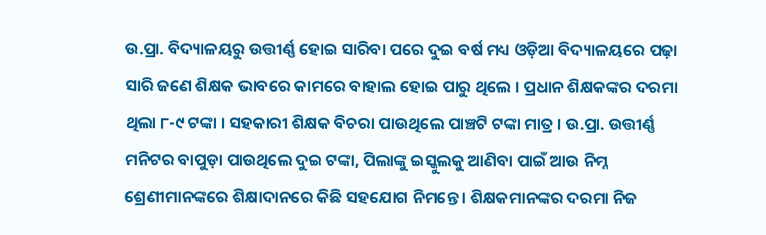ଉ.ପ୍ରା. ବିଦ୍ୟାଳୟରୁ ଉତ୍ତୀର୍ଣ୍ଣ ହୋଇ ସାରିବା ପରେ ଦୁଇ ବର୍ଷ ମଧ୍ୟ ଓଡ଼ିଆ ବିଦ୍ୟାଳୟରେ ପଢ଼ା ସାରି ଜଣେ ଶିକ୍ଷକ ଭାବରେ କାମରେ ବାହାଲ ହୋଇ ପାରୁ ଥିଲେ । ପ୍ରଧାନ ଶିକ୍ଷକଙ୍କର ଦରମା ଥିଲା ୮-୯ ଟଙ୍କା । ସହକାରୀ ଶିକ୍ଷକ ବିଚରା ପାଉଥିଲେ ପାଞ୍ଚଟି ଟଙ୍କା ମାତ୍ର । ଉ.ପ୍ରା. ଉତ୍ତୀର୍ଣ୍ଣ ମନିଟର ବାପୁଡ଼ା ପାଉଥିଲେ ଦୁଇ ଟଙ୍କା, ପିଲାଙ୍କୁ ଇସ୍କୁଲକୁ ଆଣିବା ପାଇଁ ଆଉ ନିମ୍ନ ଶ୍ରେଣୀମାନଙ୍କରେ ଶିକ୍ଷାଦାନରେ କିଛି ସହଯୋଗ ନିମନ୍ତେ । ଶିକ୍ଷକମାନଙ୍କର ଦରମା ନିଜ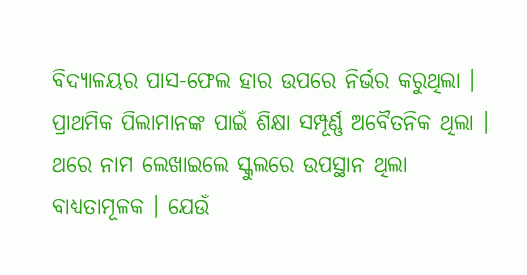ବିଦ୍ୟାଳୟର ପାସ-ଫେଲ ହାର ଉପରେ ନିର୍ଭର କରୁଥିଲା ।
ପ୍ରାଥମିକ ପିଲାମାନଙ୍କ ପାଇଁ ଶିକ୍ଷା ସମ୍ପୂର୍ଣ୍ଣ ଅବୈତନିକ ଥିଲା । ଥରେ ନାମ ଲେଖାଇଲେ ସ୍କୁଲରେ ଉପସ୍ଥାନ ଥିଲା ବାଧ୍ୟତାମୂଳକ । ଯେଉଁ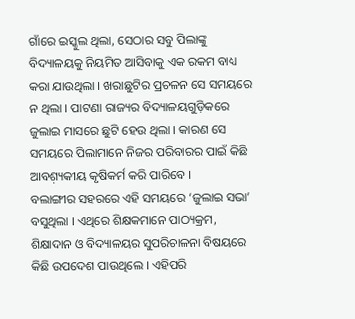ଗାଁରେ ଇସ୍କୁଲ ଥିଲା, ସେଠାର ସବୁ ପିଲାଙ୍କୁ ବିଦ୍ୟାଳୟକୁ ନିୟମିତ ଆସିବାକୁ ଏକ ରକମ ବାଧ୍ୟ କରା ଯାଉଥିଲା । ଖରାଛୁଟିର ପ୍ରଚଳନ ସେ ସମୟରେ ନ ଥିଲା । ପାଟଣା ରାଜ୍ୟର ବିଦ୍ୟାଳୟଗୁଡ଼ିକରେ ଜୁଲାଇ ମାସରେ ଛୁଟି ହେଉ ଥିଲା । କାରଣ ସେ ସମୟରେ ପିଲାମାନେ ନିଜର ପରିବାରର ପାଇଁ କିଛି ଆବଶ଼୍ୟକୀୟ କୃଷିକର୍ମ କରି ପାରିବେ ।
ବଲାଙ୍ଗୀର ସହରରେ ଏହି ସମୟରେ ‘ଜୁଲାଇ ସଭା’ ବସୁଥିଲା । ଏଥିରେ ଶିକ୍ଷକମାନେ ପାଠ୍ୟକ୍ରମ, ଶିକ୍ଷାଦାନ ଓ ବିଦ୍ୟାଳୟର ସୁପରିଚାଳନା ବିଷୟରେ କିଛି ଉପଦେଶ ପାଉଥିଲେ । ଏହିପରି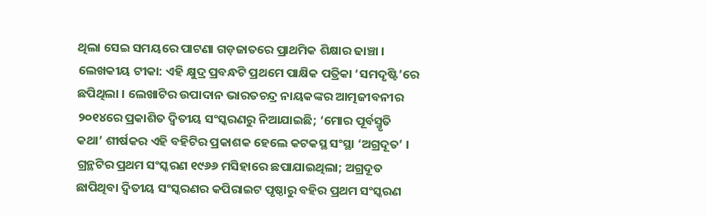ଥିଲା ସେଇ ସମୟରେ ପାଟଣା ଗଡ଼ଜାତରେ ପ୍ରାଥମିକ ଶିକ୍ଷାର ଢାଞ୍ଚା ।
ଲେଖକୀୟ ଟୀକା: ଏହି କ୍ଷୁଦ୍ର ପ୍ରବନ୍ଧଟି ପ୍ରଥମେ ପାକ୍ଷିକ ପତ୍ରିକା ‘ସମଦୃଷ୍ଟି’ରେ ଛପିଥିଲା । ଲେଖାଟିର ଉପାଦାନ ଭାରତଚନ୍ଦ୍ର ନାୟକଙ୍କର ଆତ୍ମଜୀବନୀର ୨୦୧୪ରେ ପ୍ରକାଶିତ ଦ୍ୱିତୀୟ ସଂସ୍କରଣରୁ ନିଆଯାଇଛି; ‘ମୋର ପୂର୍ବସ୍ମୃତି କଥା’ ଶୀର୍ଷକର ଏହି ବହିଟିର ପ୍ରକାଶକ ହେଲେ କଟକସ୍ଥ ସଂସ୍ଥା ‘ଅଗ୍ରଦୂତ’ । ଗ୍ରନ୍ଥଟିର ପ୍ରଥମ ସଂସ୍କରଣ ୧୯୬୬ ମସିହାରେ ଛପାଯାଇଥିଲା; ଅଗ୍ରଦୂତ ଛାପିଥିବା ଦ୍ୱିତୀୟ ସଂସ୍କରଣର କପିରାଇଟ ପୃଷ୍ଠାରୁ ବହିର ପ୍ରଥମ ସଂସ୍କରଣ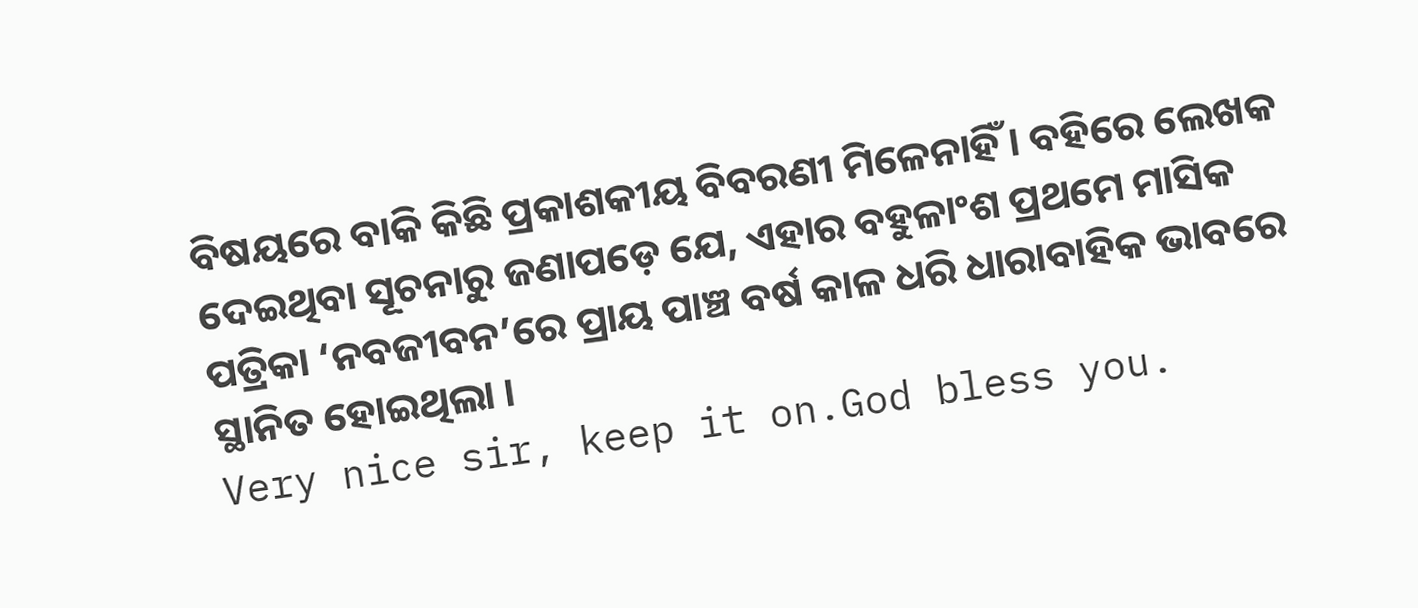ବିଷୟରେ ବାକି କିଛି ପ୍ରକାଶକୀୟ ବିବରଣୀ ମିଳେନାହିଁ । ବହିରେ ଲେଖକ ଦେଇଥିବା ସୂଚନାରୁ ଜଣାପଡ଼େ ଯେ, ଏହାର ବହୁଳାଂଶ ପ୍ରଥମେ ମାସିକ ପତ୍ରିକା ‘ନବଜୀବନ’ରେ ପ୍ରାୟ ପାଞ୍ଚ ବର୍ଷ କାଳ ଧରି ଧାରାବାହିକ ଭାବରେ ସ୍ଥାନିତ ହୋଇଥିଲା ।
Very nice sir, keep it on.God bless you.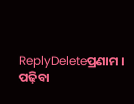ReplyDeleteପ୍ରଣାମ । ପଢ଼ିବା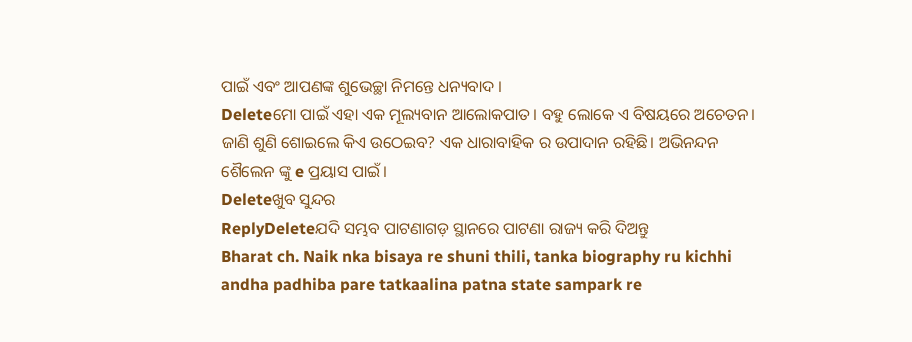ପାଇଁ ଏବଂ ଆପଣଙ୍କ ଶୁଭେଚ୍ଛା ନିମନ୍ତେ ଧନ୍ୟବାଦ ।
Deleteମୋ ପାଇଁ ଏହା ଏକ ମୂଲ୍ୟବାନ ଆଲୋକପାତ। ବହୁ ଲୋକେ ଏ ବିଷୟରେ ଅଚେତନ। ଜାଣି ଶୁଣି ଶୋଇଲେ କିଏ ଉଠେଇବ? ଏକ ଧାରାବାହିକ ର ଉପାଦାନ ରହିଛି। ଅଭିନନ୍ଦନ ଶୈଲେନ ଙ୍କୁ e ପ୍ରୟାସ ପାଇଁ।
Deleteଖୁବ ସୁନ୍ଦର
ReplyDeleteଯଦି ସମ୍ଭବ ପାଟଣାଗଡ଼ ସ୍ଥାନରେ ପାଟଣା ରାଜ୍ୟ କରି ଦିଅନ୍ତୁ
Bharat ch. Naik nka bisaya re shuni thili, tanka biography ru kichhi andha padhiba pare tatkaalina patna state sampark re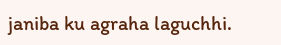janiba ku agraha laguchhi.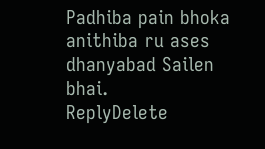Padhiba pain bhoka anithiba ru ases dhanyabad Sailen bhai.
ReplyDelete